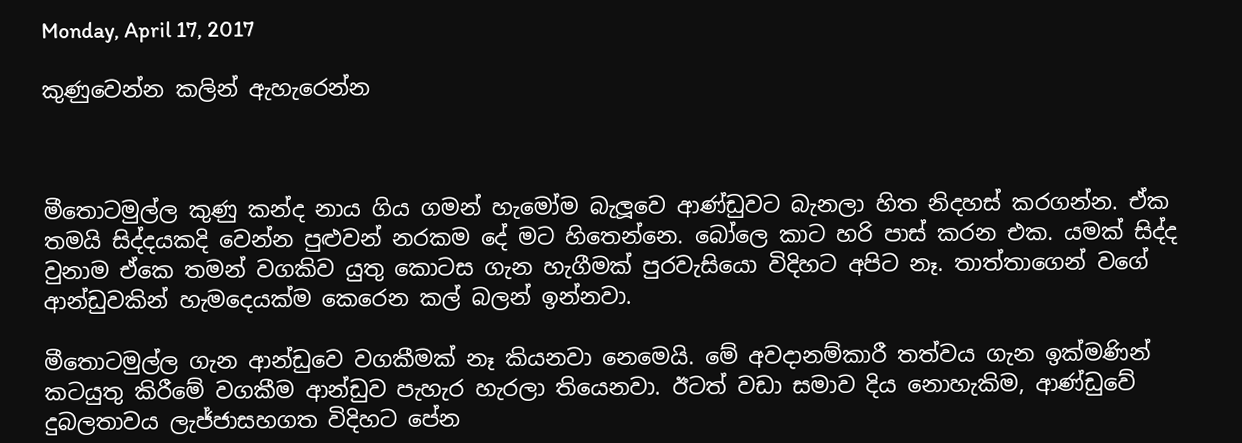Monday, April 17, 2017

කුණුවෙන්න කලින් ඇහැරෙන්න



මීතොටමුල්ල කුණු කන්ද නාය ගිය ගමන් හැමෝම බැලූවෙ ආණ්ඩුවට බැනලා හිත නිදහස් කරගන්න. ඒක තමයි සිද්දයකදි වෙන්න පුළුවන් නරකම දේ මට හිතෙන්නෙ. බෝලෙ කාට හරි පාස් කරන එක. යමක් සිද්ද වුනාම ඒකෙ තමන් වගකිව යුතු කොටස ගැන හැගීමක් පුරවැසියො විදිහට අපිට නෑ. තාත්තාගෙන් වගේ ආන්ඩුවකින් හැමදෙයක්ම කෙරෙන කල් බලන් ඉන්නවා.

මීතොටමුල්ල ගැන ආන්ඩුවෙ වගකීමක් නෑ කියනවා නෙමෙයි. මේ අවදානම්කාරී තත්වය ගැන ඉක්මණින් කටයුතු කිරීමේ වගකීම ආන්ඩුව පැහැර හැරලා තියෙනවා. ඊටත් වඩා සමාව දිය නොහැකිම, ආණ්ඩුවේ දුබලතාවය ලැජ්ජාසහගත විදිහට පේන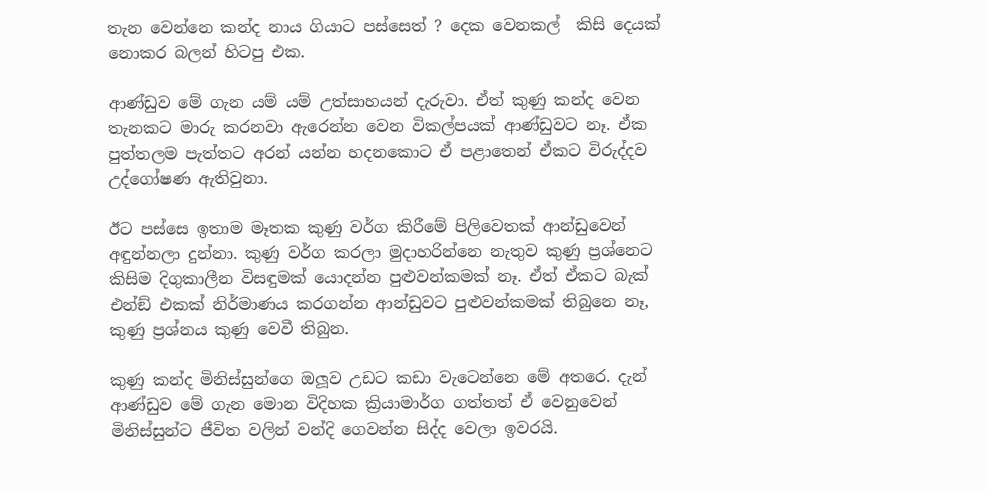තැන වෙන්නෙ කන්ද නාය ගියාට පස්සෙත් ? දෙක වෙනකල්  කිසි දෙයක් නොකර බලන් හිටපු එක.

ආණ්ඩුව මේ ගැන යම් යම් උත්සාහයන් දැරුවා. ඒත් කුණු කන්ද වෙන තැනකට මාරු කරනවා ඇරෙන්න වෙන විකල්පයක් ආණ්ඩුවට නෑ. ඒක පුත්තලම පැත්තට අරන් යන්න හදනකොට ඒ පළාතෙන් ඒකට විරුද්දව උද්ගෝෂණ ඇතිවුනා.

ඊට පස්සෙ ඉතාම මෑතක කුණු වර්ග කිරීමේ පිලිවෙතක් ආන්ඩුවෙන් අඳුන්නලා දුන්නා. කුණු වර්ග කරලා මුදාහරින්නෙ නැතුව කුණු ප්‍රශ්නෙට කිසිම දිගුකාලීන විසඳුමක් යොදන්න පුළුවන්කමක් නෑ. ඒත් ඒකට බැක් එන්ඞ් එකක් නිර්මාණය කරගන්න ආන්ඩුවට පුළුවන්කමක් තිබුනෙ නෑ,
කුණු ප්‍රශ්නය කුණු වෙවී තිබුන.

කුණු කන්ද මිනිස්සුන්ගෙ ඔලූව උඩට කඩා වැටෙන්නෙ මේ අතරෙ. දැන් ආණ්ඩුව මේ ගැන මොන විදිහක ක්‍රියාමාර්ග ගත්තත් ඒ වෙනුවෙන් මිනිස්සුන්ට ජීවිත වලින් වන්දි ගෙවන්න සිද්ද වෙලා ඉවරයි.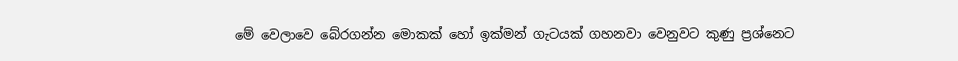මේ වෙලාවෙ බේරගන්න මොකක් හෝ ඉක්මන් ගැටයක් ගහනවා වෙනුවට කුණු ප්‍රශ්නෙට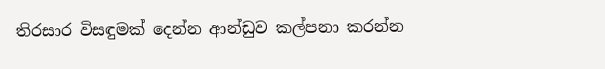තිරසාර විසඳුමක් දෙන්න ආන්ඩුව කල්පනා කරන්න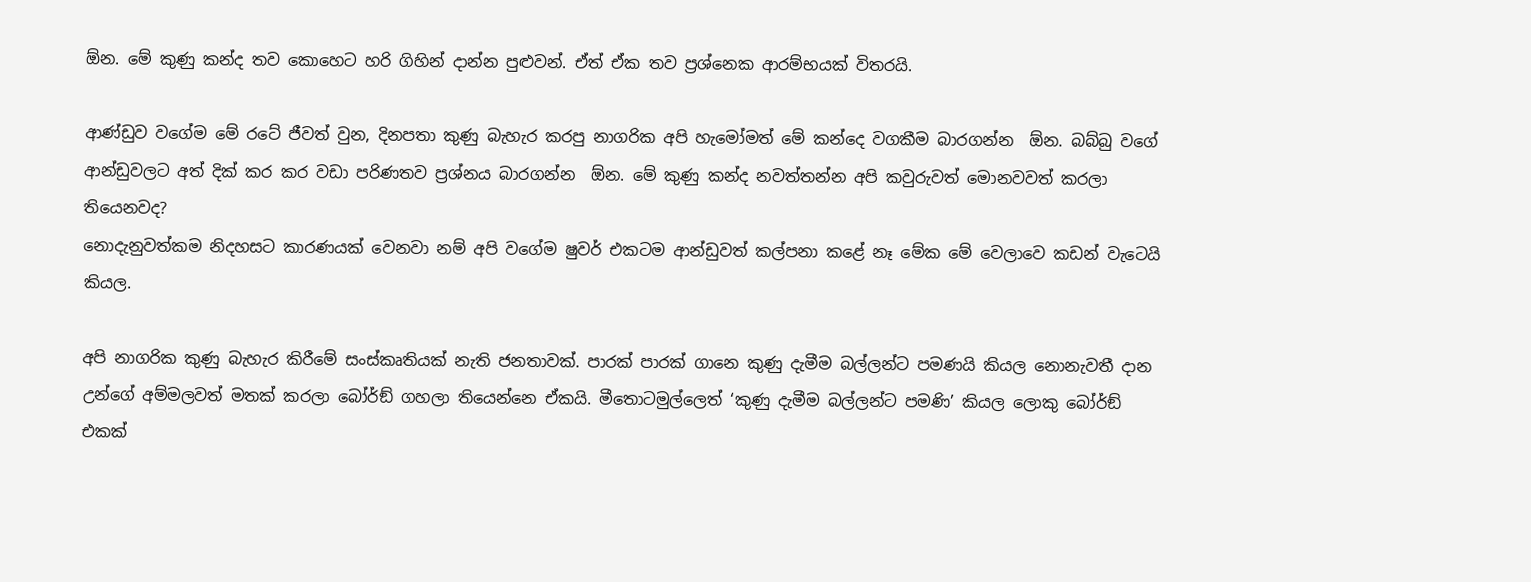ඕන. මේ කුණු කන්ද තව කොහෙට හරි ගිහින් දාන්න පුළුවන්. ඒත් ඒක තව ප්‍රශ්නෙක ආරම්භයක් විතරයි.

ආණ්ඩුව වගේම මේ රටේ ජීවත් වුන, දිනපතා කුණු බැහැර කරපු නාගරික අපි හැමෝමත් මේ කන්දෙ වගකීම බාරගන්න  ඕන. බබ්බු වගේ ආන්ඩුවලට අත් දික් කර කර වඩා පරිණතව ප්‍රශ්නය බාරගන්න  ඕන. මේ කුණු කන්ද නවත්තන්න අපි කවුරුවත් මොනවවත් කරලා තියෙනවද?
නොදැනුවත්කම නිදහසට කාරණයක් වෙනවා නම් අපි වගේම ෂුවර් එකටම ආන්ඩුවත් කල්පනා කළේ නෑ මේක මේ වෙලාවෙ කඩන් වැටෙයි කියල.

අපි නාගරික කුණු බැහැර කිරීමේ සංස්කෘතියක් නැති ජනතාවක්. පාරක් පාරක් ගානෙ කුණු දැමීම බල්ලන්ට පමණයි කියල නොනැවතී දාන උන්ගේ අම්මලවත් මතක් කරලා බෝර්ඞ් ගහලා තියෙන්නෙ ඒකයි. මීතොටමුල්ලෙත් ‘කුණු දැමීම බල්ලන්ට පමණි’ කියල ලොකු බෝර්ඞ් එකක්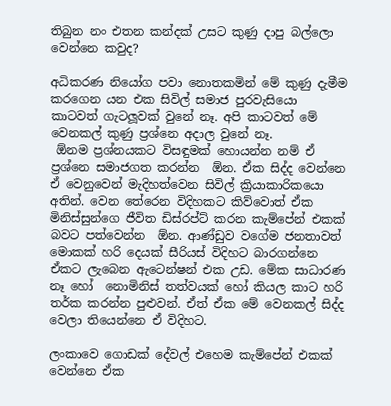තිබුන නං එතන කන්දක් උසට කුණු දාපු බල්ලො වෙන්නෙ කවුද?

අධිකරණ නියෝග පවා නොතකමින් මේ කුණු දැමීම කරගෙන යන එක සිවිල් සමාජ පුරවැසියො කාටවත් ගැටලූවක් වුනේ නෑ. අපි කාටවත් මේ වෙනකල් කුණු ප්‍රශ්නෙ අදාල වුනේ නෑ.
 ඕනම ප්‍රශ්නයකට විසඳුමක් හොයන්න නම් ඒ ප්‍රශ්නෙ සමාජගත කරන්න  ඕන. ඒක සිද්ද වෙන්නෙ ඒ වෙනුවෙන් මැදිහත්වෙන සිවිල් ක්‍රියාකාරිකයො අතින්. වෙන තේරෙන විදිහකට කිව්වොත් ඒක මිනිස්සුන්ගෙ ජීවිත ඩිස්රප්ට් කරන කැම්පේන් එකක් බවට පත්වෙන්න  ඕන. ආණ්ඩුව වගේම ජනතාවත් මොකක් හරි දෙයක් සීරියස් විදිහට බාරගන්නෙ ඒකට ලැබෙන ඇටෙන්ෂන් එක උඩ. මේක සාධාරණ නෑ හෝ  නොමිනිස් තත්වයක් හෝ කියල කාට හරි තර්ක කරන්න පුළුවන්. ඒත් ඒක මේ වෙනකල් සිද්ද වෙලා තියෙන්නෙ ඒ විදිහට.

ලංකාවෙ ගොඩක් දේවල් එහෙම කැම්පේන් එකක් වෙන්නෙ ඒක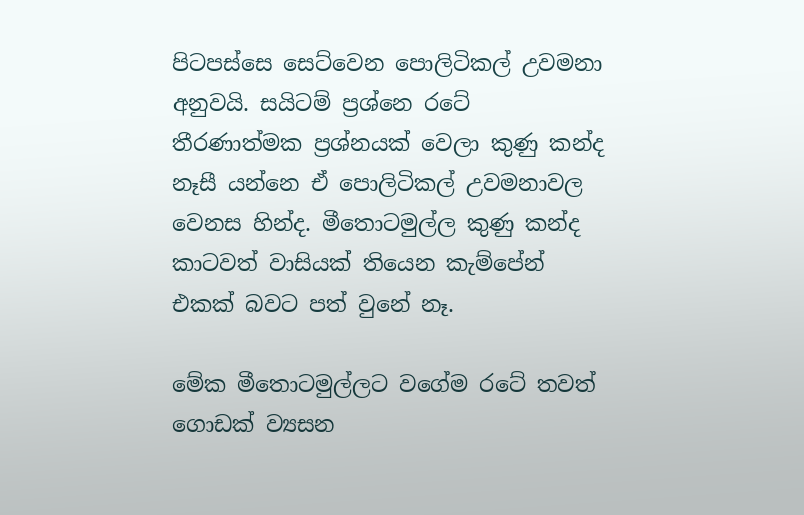පිටපස්සෙ සෙට්වෙන පොලිටිකල් උවමනා අනුවයි. සයිටම් ප්‍රශ්නෙ රටේ තීරණාත්මක ප්‍රශ්නයක් වෙලා කුණු කන්ද නෑසී යන්නෙ ඒ පොලිටිකල් උවමනාවල වෙනස හින්ද. මීතොටමුල්ල කුණු කන්ද කාටවත් වාසියක් තියෙන කැම්පේන් එකක් බවට පත් වුනේ නෑ.

මේක මීතොටමුල්ලට වගේම රටේ තවත් ගොඩක් ව්‍යසන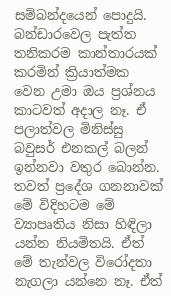සම්බන්දයෙන් පොදුයි. බන්ඩාරවෙල පැත්ත තනිකරම කාන්තාරයක් කරමින් ක්‍රියාත්මක වෙන උමා ඔය ප්‍රශ්නය කාටවත් අදාල නෑ. ඒ පලාත්වල මිනිස්සු බවුසර් එනකල් බලන් ඉන්නවා වතුර බොන්න. තවත් ප්‍රදේශ ගනනාවක් මේ විදිහටම මේ ව්‍යාපෘතිය නිසා හිඳිලා යන්න නියමිතයි. ඒත් මේ තැන්වල විරෝදතා නැගලා යන්නෙ නෑ. ඒත්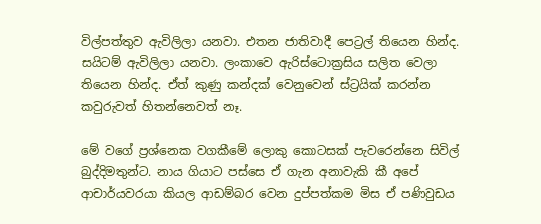විල්පත්තුව ඇවිලිලා යනවා. එතන ජාතිවාදී පෙට්‍රල් තියෙන හින්ද. සයිටම් ඇවිලිලා යනවා. ලංකාවෙ ඇරිස්ටොක්‍රසිය සලිත වෙලා තියෙන හින්ද. ඒත් කුණු කන්දක් වෙනුවෙන් ස්ට්‍රයික් කරන්න කවුරුවත් හිතන්නෙවත් නෑ.

මේ වගේ ප්‍රශ්නෙක වගකීමේ ලොකු කොටසක් පැවරෙන්නෙ සිවිල් බුද්දිමතුන්ට. නාය ගියාට පස්සෙ ඒ ගැන අනාවැකි කී අපේ ආචාර්යවරයා කියල ආඩම්බර වෙන දුප්පත්කම මිස ඒ පණිවුඩය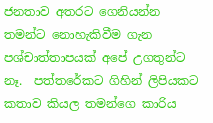ජනතාව අතරට ගෙනියන්න තමන්ට නොහැකිවීම ගැන පශ්චාත්තාපයක් අපේ උගතුන්ට නෑ.  පත්තරේකට ගිහින් ලිපියකට කතාව කියල තමන්ගෙ කාරිය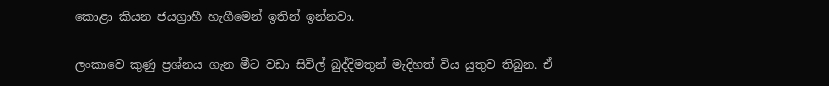කොළා කියන ජයග්‍රාහී හැගීමෙන් ඉතින් ඉන්නවා.

ලංකාවෙ කුණු ප්‍රශ්නය ගැන මීට වඩා සිවිල් බුද්දිමතුන් මැදිහත් විය යුතුව තිබුන. ඒ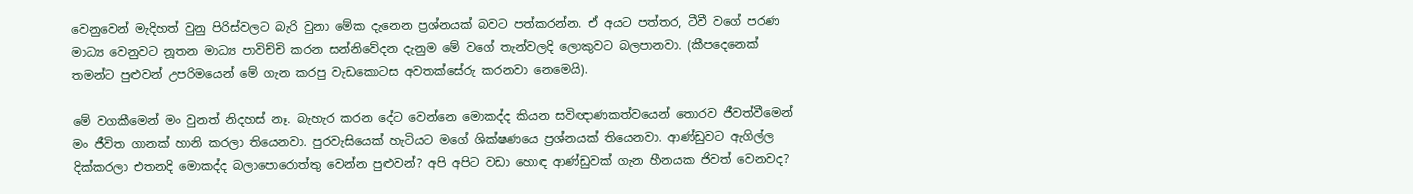වෙනුවෙන් මැදිහත් වුනු පිරිස්වලට බැරි වුනා මේක දැනෙන ප්‍රශ්නයක් බවට පත්කරන්න. ඒ අයට පත්තර, ටීවී වගේ පරණ මාධ්‍ය වෙනුවට නූතන මාධ්‍ය පාවිච්චි කරන සන්නිවේදන දැනුම මේ වගේ තැන්වලදි ලොකුවට බලපානවා. (කීපදෙනෙක් තමන්ට පුළුවන් උපරිමයෙන් මේ ගැන කරපු වැඩකොටස අවතක්සේරු කරනවා නෙමෙයි).

මේ වගකීමෙන් මං වුනත් නිදහස් නෑ. බැහැර කරන දේට වෙන්නෙ මොකද්ද කියන සවිඥාණකත්වයෙන් තොරව ජීවත්වීමෙන් මං ජීවිත ගානක් හානි කරලා තියෙනවා. පුරවැසියෙක් හැටියට මගේ ශික්ෂණයෙ ප්‍රශ්නයක් තියෙනවා. ආණ්ඩුවට ඇගිල්ල දික්කරලා එතනදි මොකද්ද බලාපොරොත්තු වෙන්න පුළුවන්? අපි අපිට වඩා හොඳ ආණ්ඩුවක් ගැන හීනයක ජිවත් වෙනවද?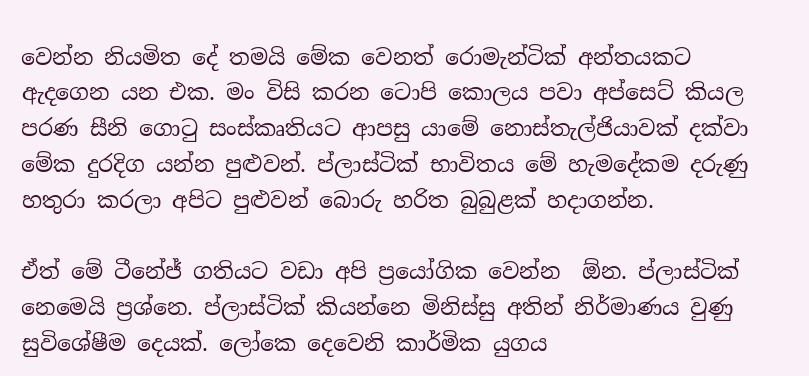වෙන්න නියමිත දේ තමයි මේක වෙනත් රොමැන්ටික් අන්තයකට ඇදගෙන යන එක. මං විසි කරන ටොපි කොලය පවා අප්සෙට් කියල පරණ සීනි ගොටු සංස්කෘතියට ආපසු යාමේ නොස්තැල්ජියාවක් දක්වා මේක දුරදිග යන්න පුළුවන්. ප්ලාස්ටික් භාවිතය මේ හැමදේකම දරුණු හතුරා කරලා අපිට පුළුවන් බොරු හරිත බුබුළක් හදාගන්න.

ඒත් මේ ටීනේජ් ගතියට වඩා අපි ප්‍රයෝගික වෙන්න  ඕන. ප්ලාස්ටික් නෙමෙයි ප්‍රශ්නෙ. ප්ලාස්ටික් කියන්නෙ මිනිස්සු අතින් නිර්මාණය වුණු සුවිශේෂීම දෙයක්. ලෝකෙ දෙවෙනි කාර්මික යුගය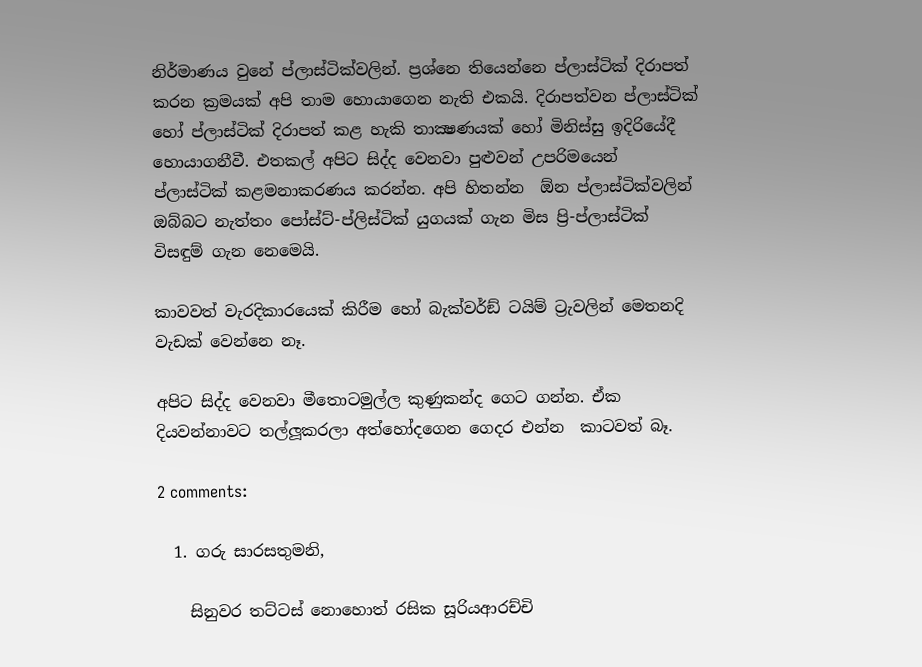නිර්මාණය වුනේ ප්ලාස්ටික්වලින්. ප්‍රශ්නෙ තියෙන්නෙ ප්ලාස්ටික් දිරාපත් කරන ක්‍රමයක් අපි තාම හොයාගෙන නැති එකයි. දිරාපත්වන ප්ලාස්ටික් හෝ ප්ලාස්ටික් දිරාපත් කළ හැකි තාක්‍ෂණයක් හෝ මිනිස්සු ඉදිරියේදී හොයාගනීවී. එතකල් අපිට සිද්ද වෙනවා පුළුවන් උපරිමයෙන් ප්ලාස්ටික් කළමනාකරණය කරන්න. අපි හිතන්න  ඕන ප්ලාස්ටික්වලින් ඔබ්බට නැත්තං පෝස්ට්-ප්ලිස්ටික් යුගයක් ගැන මිස ප්‍රි-ප්ලාස්ටික් විසඳුම් ගැන නෙමෙයි.

කාවවත් වැරදිකාරයෙක් කිරීම හෝ බැක්වර්ඞ් ටයිම් ට්‍රැවලින් මෙතනදි වැඩක් වෙන්නෙ නෑ.

අපිට සිද්ද වෙනවා මීතොටමුල්ල කුණුකන්ද ගෙට ගන්න. ඒක දියවන්නාවට තල්ලූකරලා අත්හෝදගෙන ගෙදර එන්න  කාටවත් බෑ.

2 comments:

  1. ගරු සාරසතුමනි,

    සිනුවර තට්ටස් නොහොත් රසික සූරියආරච්චි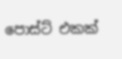පොස්ට් එකක්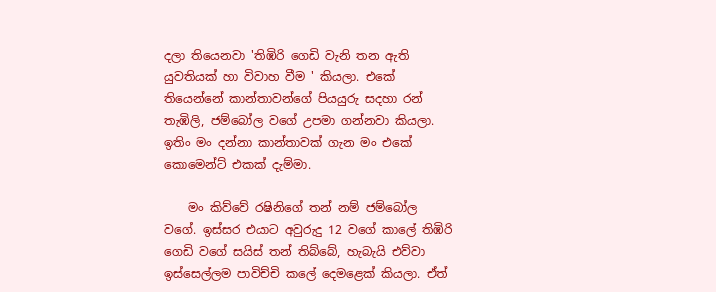දලා තියෙනවා 'තිඹිරි ගෙඩි වැනි තන ඇති යුවතියක් හා විවාහ වීම ' කියලා. එකේ තියෙන්නේ කාන්තාවන්ගේ පියයුරු සදහා රන් තැඹිලි, ජම්බෝල වගේ උපමා ගන්නවා කියලා. ඉතිං මං දන්නා කාන්තාවක් ගැන මං එකේ කොමෙන්ට් එකක් දැම්මා.

    මං කිව්වේ රෂිනිගේ තන් නම් ජම්බෝල වගේ. ඉස්සර එයාට අවුරුදු 12 වගේ කාලේ තිඹිරි ගෙඩි වගේ සයිස් තන් තිබ්බේ, හැබැයි එව්වා ඉස්සෙල්ලම පාවිච්චි කලේ දෙමළෙක් කියලා. ඒත්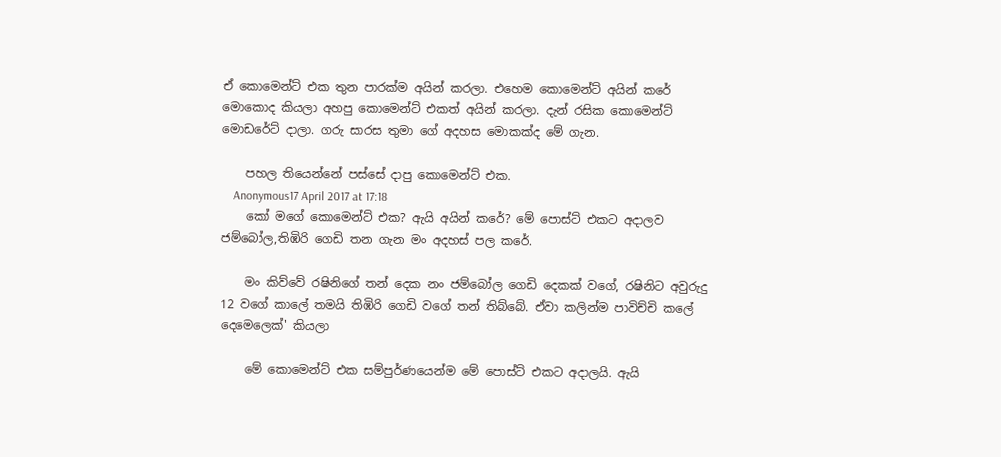ඒ කොමෙන්ට් එක තුන පාරක්ම අයින් කරලා. එහෙම කොමෙන්ට් අයින් කරේ මොකොද කියලා අහපු කොමෙන්ට් එකත් අයින් කරලා. දැන් රසික කොමෙන්ට් මොඩරේට් දාලා. ගරු සාරස තුමා ගේ අදහස මොකක්ද මේ ගැන.

    පහල තියෙන්නේ පස්සේ දාපු කොමෙන්ට් එක.
    Anonymous17 April 2017 at 17:18
    කෝ මගේ කොමෙන්ට් එක? ඇයි අයින් කරේ? මේ පොස්ට් එකට අදාලව ජම්බෝල,තිඹිරි ගෙඩි තන ගැන මං අදහස් පල කරේ.

    මං කිව්වේ රෂිනිගේ තන් දෙක නං ජම්බෝල ගෙඩි දෙකක් වගේ, රෂිනිට අවුරුදු 12 වගේ කාලේ තමයි තිඹිරි ගෙඩි වගේ තන් තිබ්බේ. ඒවා කලින්ම පාවිච්චි කලේ දෙමෙලෙක්' කියලා

    මේ කොමෙන්ට් එක සම්පුර්ණයෙන්ම මේ පොස්ට් එකට අදාලයි. ඇයි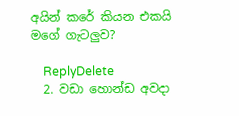අයින් කරේ කියන එකයි මගේ ගැටලුව?

    ReplyDelete
  2. වඩා හොන්ඩ අවදා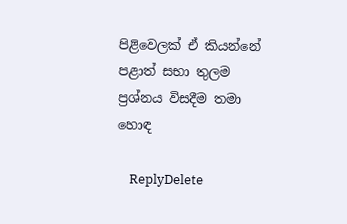පිළිවෙලක් ඒ කියන්නේ පළාත් සභා තුලම ප්‍රශ්නය විසදීම තමා හොඳ

    ReplyDelete